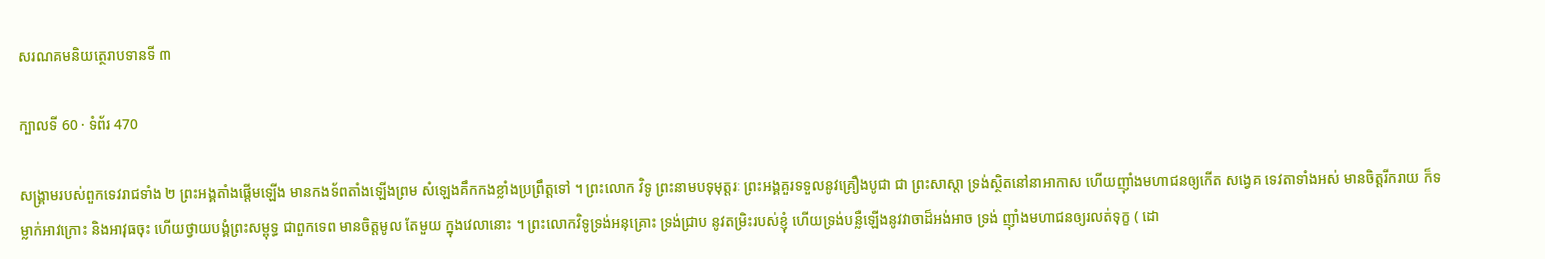សរណគមនិយត្ថេរាបទានទី ៣

ក្បាលទី 60 · ទំព័រ 470

សង្រ្គាមរបស់ពួកទេវរាជទាំង ២ ព្រះអង្គតាំងផ្តើមឡើង មានកងទ័ពតាំងឡើងព្រម សំឡេងគឹកកងខ្លាំងប្រព្រឹត្តទៅ ។ ព្រះលោក វិទូ ព្រះនាមបទុមុត្តរៈ ព្រះអង្គគួរទទួលនូវគ្រឿងបូជា ជា ព្រះសាស្តា ទ្រង់ស្ថិតនៅនាអាកាស ហើយញ៉ាំងមហាជនឲ្យកើត សង្វេគ ទេវតាទាំងអស់ មានចិត្តរីករាយ ក៏ទម្លាក់អាវក្រោះ និងអាវុធចុះ ហើយថ្វាយបង្គំព្រះសម្ពុទ្ធ ជាពួកទេព មានចិត្តមូល តែមួយ ក្នុងវេលានោះ ។ ព្រះលោកវិទូទ្រង់អនុគ្រោះ ទ្រង់ជ្រាប នូវតម្រិះរបស់ខ្ញុំ ហើយទ្រង់បន្លឺឡើងនូវវាចាដ៏អង់អាច ទ្រង់ ញ៉ាំងមហាជនឲ្យរលត់ទុក្ខ ( ដោ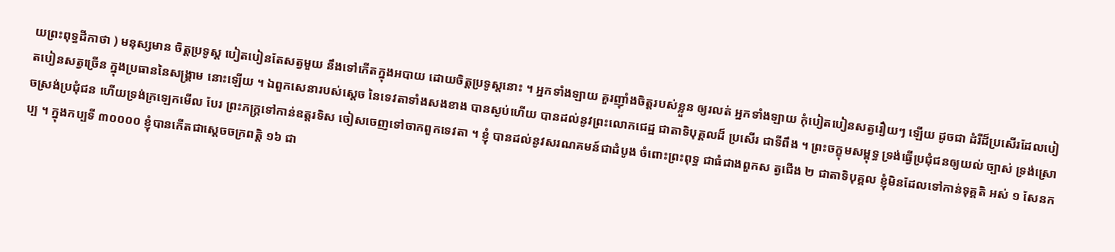យព្រះពុទ្ធដីកាថា ) មនុស្សមាន ចិត្តប្រទូស្ត បៀតបៀនតែសត្វមួយ នឹងទៅកើតក្នុងអបាយ ដោយចិត្តប្រទូស្តនោះ ។ អ្នកទាំងឡាយ គួរញ៉ាំងចិត្តរបស់ខ្លួន ឲ្យរលត់ អ្នកទាំងឡាយ កុំបៀតបៀនសត្វរឿយៗ ឡើយ ដូចជា ដំរីដ៏ប្រសើរដែលបៀតបៀនសត្វច្រើន ក្នុងប្រធាននៃសង្រ្គាម នោះឡើយ ។ ឯពួកសេនារបស់ស្តេច នៃទេវតាទាំងសងខាង បានស្ងប់ហើយ បានដល់នូវព្រះលោកជេដ្ឋ ជាតាទិបុគ្គលដ៏ ប្រសើរ ជាទីពឹង ។ ព្រះចក្ខុមសម្ពុទ្ធ ទ្រង់ធ្វើប្រជុំជនឲ្យយល់ ច្បាស់ ទ្រង់ស្រោចស្រង់ប្រជុំជន ហើយទ្រង់ក្រឡេកមើល បែរ ព្រះភក្ត្រទៅកាន់ឧត្តរទិស ចៀសចេញទៅចាកពួកទេវតា ។ ខ្ញុំ បានដល់នូវសរណគមន៍ជាដំបូង ចំពោះព្រះពុទ្ធ ជាធំជាងពួកស ត្វជើង ២ ជាតាទិបុគ្គល ខ្ញុំមិនដែលទៅកាន់ទុគ្គតិ អស់ ១ សែនកប្ប ។ ក្នុងកប្បទី ៣០០០០ ខ្ញុំបានកើតជាស្តេចចក្រពត្តិ ១៦ ជា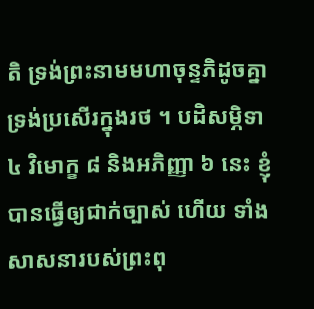តិ ទ្រង់ព្រះនាមមហាចុន្ទភិដូចគ្នា ទ្រង់ប្រសើរក្នុងរថ ។ បដិសម្ភិទា ៤ វិមោក្ខ ៨ និងអភិញ្ញា ៦ នេះ ខ្ញុំបានធ្វើឲ្យជាក់ច្បាស់ ហើយ ទាំងសាសនារបស់ព្រះពុ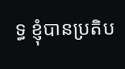ទ្ធ ខ្ញុំបានប្រតិប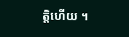ត្តិហើយ ។